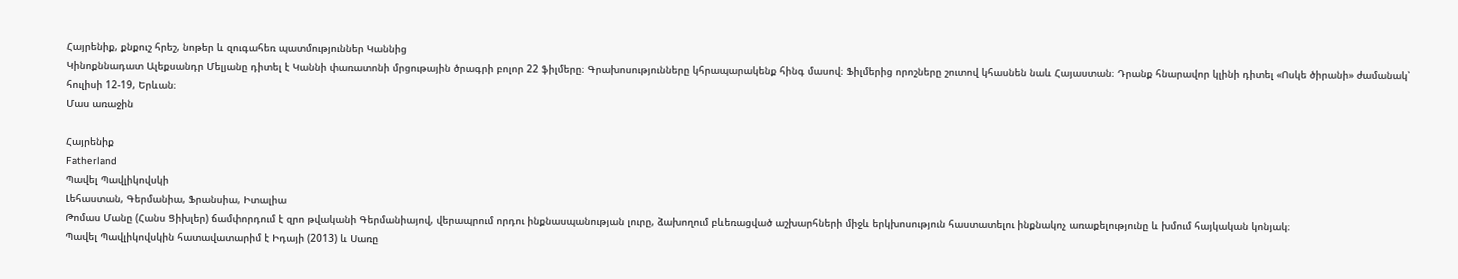Հայրենիք, քնքուշ հրեշ, նոթեր և զուգահեռ պատմություններ Կաննից
Կինոքննադատ Ալեքսանդր Մելյանը դիտել է Կաննի փառատոնի մրցութային ծրագրի բոլոր 22 ֆիլմերը։ Գրախոսությունները կհրապարակենք հինգ մասով։ Ֆիլմերից որոշները շուտով կհասնեն նաև Հայաստան։ Դրանք հնարավոր կլինի դիտել «Ոսկե ծիրանի» ժամանակ՝ հուլիսի 12-19, Երևան։
Մաս առաջին

Հայրենիք
Fatherland
Պավել Պավլիկովսկի
Լեհաստան, Գերմանիա, Ֆրանսիա, Իտալիա
Թոմաս Մանը (Հանս Ցիխլեր) ճամփորդում է զրո թվականի Գերմանիայով, վերապրում որդու ինքնասպանության լուրը, ձախողում բևեռացված աշխարհների միջև երկխոսություն հաստատելու ինքնակոչ առաքելությունը և խմում հայկական կոնյակ։
Պավել Պավլիկովսկին հատավատարիմ է Իդայի (2013) և Սառը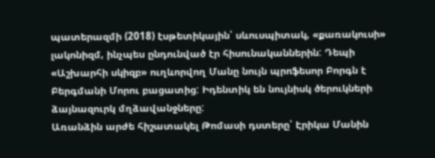պատերազմի (2018) էսթետիկային՝ սևուսպիտակ, «քառակուսի» լակոնիզմ, ինչպես ընդունված էր հիսունականներին: Դեպի «Աշխարհի սկիզբ» ուղևորվող Մանը նույն պրոֆեսոր Բորգն է Բերգմանի Մորու բացատից: Իդենտիկ են նույնիսկ ծերուկների ձայնազուրկ մղձավանջները:
Առանձին արժե հիշատակել Թոմասի դստերը՝ Էրիկա Մանին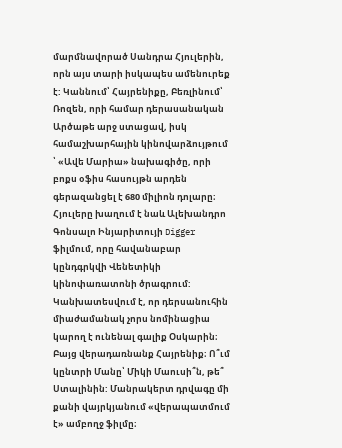մարմնավորած Սանդրա Հյուլերին, որն այս տարի իսկապես ամենուրեք է: Կաննում՝ Հայրենիքը, Բեռլինում՝ Ռոզեն, որի համար դերասանական Արծաթե արջ ստացավ, իսկ համաշխարհային կինովարձույթում ՝ «Ավե Մարիա» նախագիծը, որի բոքս օֆիս հասույթն արդեն գերազանցել է 680 միլիոն դոլարը։ Հյուլերը խաղում է նաև Ալեխանդրո Գոնսալո Ինյարիտույի Digger ֆիլմում, որը հավանաբար կընդգրկվի Վենետիկի կինոփառատոնի ծրագրում: Կանխատեսվում է, որ դերսանուհին միաժամանակ չորս նոմինացիա կարող է ունենալ գալիք Օսկարին։
Բայց վերադառնանք Հայրենիք։ Ո՞ւմ կընտրի Մանը՝ Միկի Մաուսի՞ն, թե՞ Ստալինին: Մանրակերտ դրվագը մի քանի վայրկյանում «վերապատմում է» ամբողջ ֆիլմը։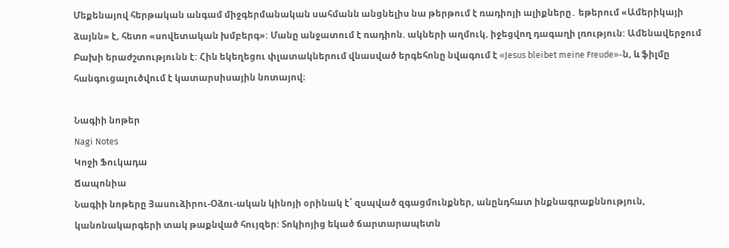Մեքենայով հերթական անգամ միջգերմանական սահմանն անցնելիս նա թերթում է ռադիոյի ալիքները․ եթերում «Ամերիկայի ձայնն» է, հետո «սովետական խմբերգ»: Մանը անջատում է ռադիոն. ակների աղմուկ, իջեցվող դագաղի լռություն: Ամենավերջում Բախի երաժշտությունն է: Հին եկեղեցու փլատակներում վնասված երգեհոնը նվագում է «Jesus bleibet meine Freude»-ն, և ֆիլմը հանգուցալուծվում է կատարսիսային նոտայով։

Նագիի նոթեր
Nagi Notes
Կոջի Ֆուկադա
Ճապոնիա
Նագիի նոթերը Յասուձիրու-Օձու-ական կինոյի օրինակ է՝ զսպված զգացմունքներ, անընդհատ ինքնագրաքննություն, կանոնակարգերի տակ թաքնված հույզեր: Տոկիոյից եկած ճարտարապետն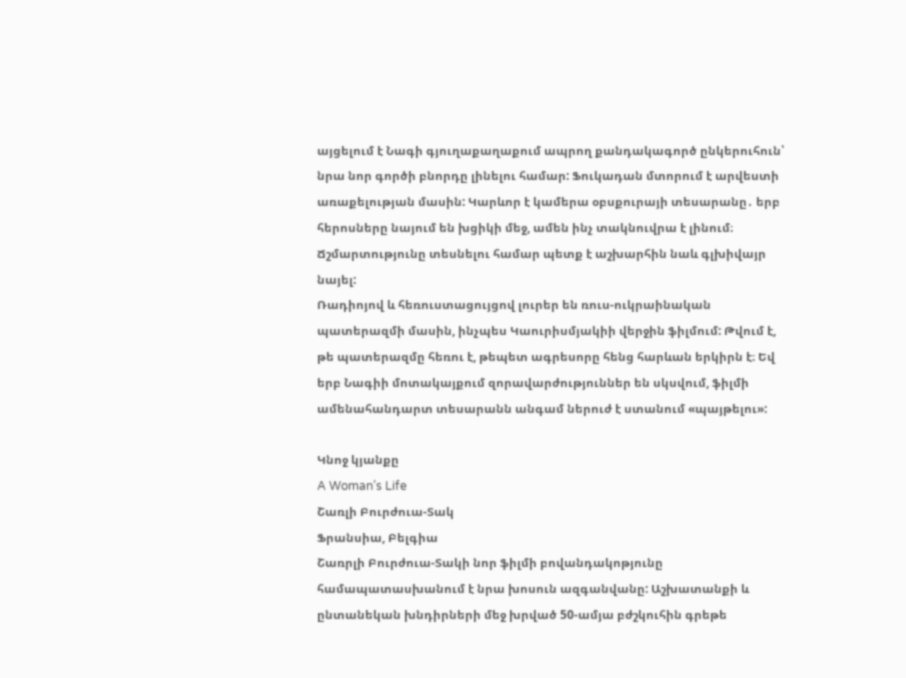այցելում է Նագի գյուղաքաղաքում ապրող քանդակագործ ընկերուհուն՝ նրա նոր գործի բնորդը լինելու համար: Ֆուկադան մտորում է արվեստի առաքելության մասին: Կարևոր է կամերա օբսքուրայի տեսարանը․ երբ հերոսները նայում են խցիկի մեջ, ամեն ինչ տակնուվրա է լինում։ Ճշմարտությունը տեսնելու համար պետք է աշխարհին նաև գլխիվայր նայել:
Ռադիոյով և հեռուստացույցով լուրեր են ռուս-ուկրաինական պատերազմի մասին, ինչպես Կաուրիսմյակիի վերջին ֆիլմում: Թվում է, թե պատերազմը հեռու է, թեպետ ագրեսորը հենց հարևան երկիրն է։ Եվ երբ Նագիի մոտակայքում զորավարժություններ են սկսվում, ֆիլմի ամենահանդարտ տեսարանն անգամ ներուժ է ստանում «պայթելու»:

Կնոջ կյանքը
A Woman’s Life
Շառլի Բուրժուա-Տակ
Ֆրանսիա, Բելգիա
Շառրլի Բուրժուա-Տակի նոր ֆիլմի բովանդակոթյունը համապատասխանում է նրա խոսուն ազգանվանը: Աշխատանքի և ընտանեկան խնդիրների մեջ խրված 50-ամյա բժշկուհին գրեթե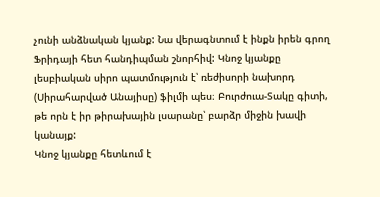չունի անձնական կյանք: Նա վերագնտում է ինքն իրեն գրող Ֆրիդայի հետ հանդիպման շնորհիվ: Կնոջ կյանքը լեսբիական սիրո պատմություն է՝ ռեժիսորի նախորդ (Սիրահարված Անայիսը) ֆիլմի պես։ Բուրժուա-Տակը գիտի, թե որն է իր թիրախային լսարանը՝ բարձր միջին խավի կանայք:
Կնոջ կյանքը հետևում է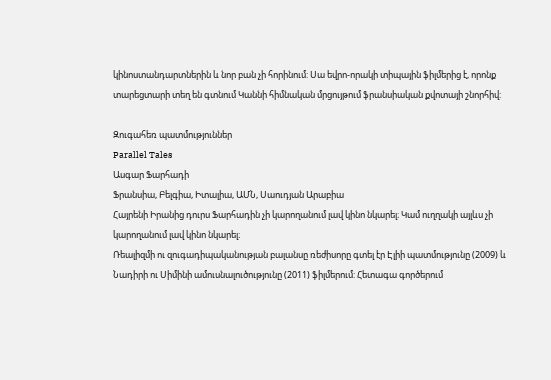կինոստանդարտներին և նոր բան չի հորինում: Սա եվրո-որակի տիպային ֆիլմերից է, որոնք տարեցտարի տեղ են գտնում Կաննի հիմնական մրցույթում ֆրանսիական քվոտայի շնորհիվ:

Զուգահեռ պատմություններ
Parallel Tales
Ասգար Ֆարհադի
Ֆրանսիա, Բելգիա, Իտալիա, ԱՄՆ, Սաուդյան Արաբիա
Հայրենի Իրանից դուրս Ֆարհադին չի կարողանում լավ կինո նկարել։ Կամ ուղղակի այլևս չի կարողանում լավ կինո նկարել։
Ռեալիզմի ու զուգադիպականության բալանսը ռեժիսորը գտել էր Էլիի պատմությունը (2009) և Նադիրի ու Սիմինի ամուսնալուծությունը (2011) ֆիլմերում: Հետագա գործերում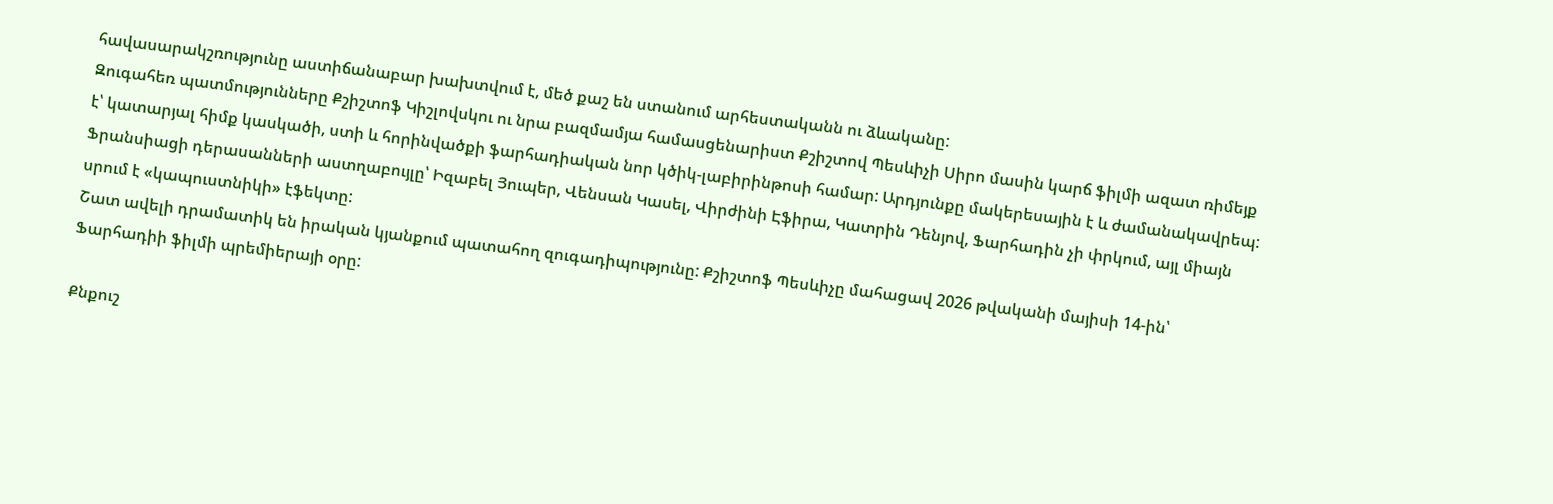հավասարակշռությունը աստիճանաբար խախտվում է, մեծ քաշ են ստանում արհեստականն ու ձևականը:
Զուգահեռ պատմությունները Քշիշտոֆ Կիշլովսկու ու նրա բազմամյա համասցենարիստ Քշիշտով Պեսևիչի Սիրո մասին կարճ ֆիլմի ազատ ռիմեյք է՝ կատարյալ հիմք կասկածի, ստի և հորինվածքի ֆարհադիական նոր կծիկ-լաբիրինթոսի համար: Արդյունքը մակերեսային է և ժամանակավրեպ: Ֆրանսիացի դերասանների աստղաբույլը՝ Իզաբել Յուպեր, Վենսան Կասել, Վիրժինի Էֆիրա, Կատրին Դենյով, Ֆարհադին չի փրկում, այլ միայն սրում է «կապուստնիկի» էֆեկտը:
Շատ ավելի դրամատիկ են իրական կյանքում պատահող զուգադիպությունը: Քշիշտոֆ Պեսևիչը մահացավ 2026 թվականի մայիսի 14-ին՝ Ֆարհադիի ֆիլմի պրեմիերայի օրը:

Քնքուշ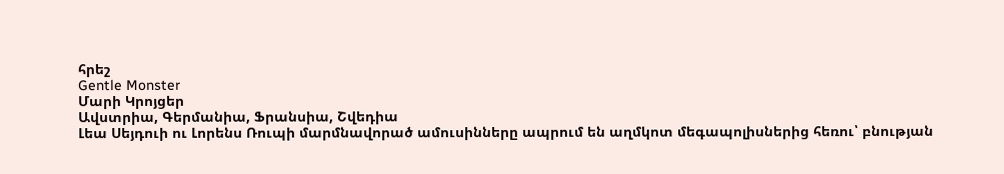հրեշ
Gentle Monster
Մարի Կրոյցեր
Ավստրիա, Գերմանիա, Ֆրանսիա, Շվեդիա
Լեա Սեյդուի ու Լորենս Ռուպի մարմնավորած ամուսինները ապրում են աղմկոտ մեգապոլիսներից հեռու՝ բնության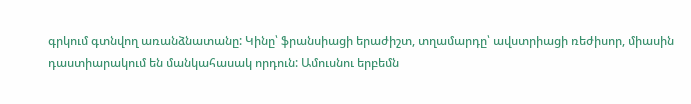գրկում գտնվող առանձնատանը: Կինը՝ ֆրանսիացի երաժիշտ, տղամարդը՝ ավստրիացի ռեժիսոր, միասին դաստիարակում են մանկահասակ որդուն: Ամուսնու երբեմն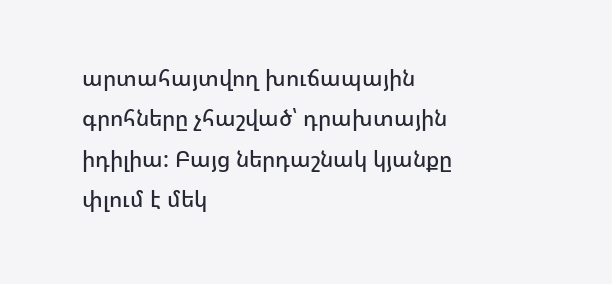արտահայտվող խուճապային գրոհները չհաշված՝ դրախտային իդիլիա: Բայց ներդաշնակ կյանքը փլում է մեկ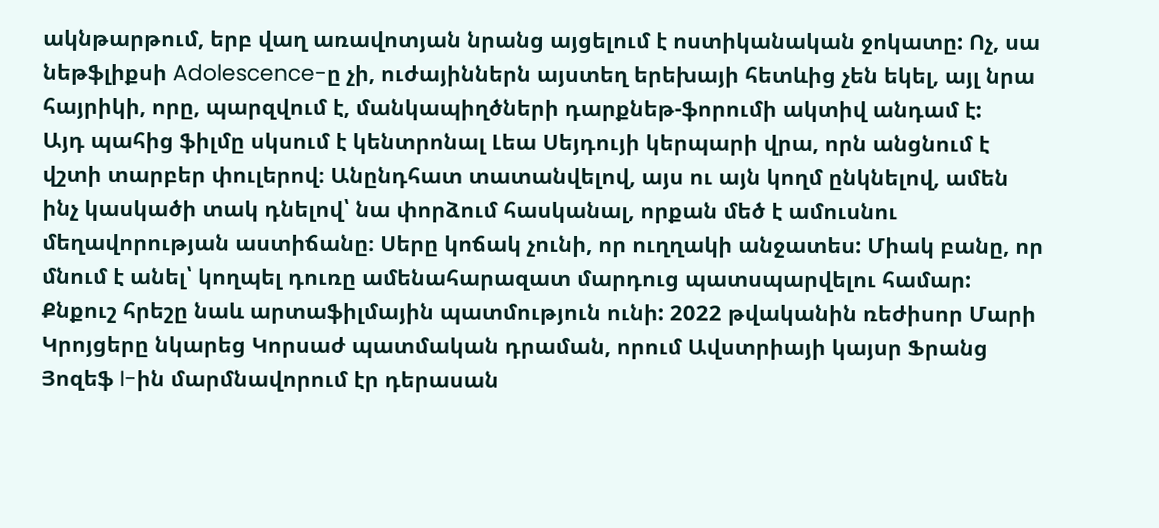ակնթարթում, երբ վաղ առավոտյան նրանց այցելում է ոստիկանական ջոկատը: Ոչ, սա նեթֆլիքսի Adolescence-ը չի, ուժայիններն այստեղ երեխայի հետևից չեն եկել, այլ նրա հայրիկի, որը, պարզվում է, մանկապիղծների դարքնեթ-ֆորումի ակտիվ անդամ է:
Այդ պահից ֆիլմը սկսում է կենտրոնալ Լեա Սեյդույի կերպարի վրա, որն անցնում է վշտի տարբեր փուլերով։ Անընդհատ տատանվելով, այս ու այն կողմ ընկնելով, ամեն ինչ կասկածի տակ դնելով՝ նա փորձում հասկանալ, որքան մեծ է ամուսնու մեղավորության աստիճանը։ Սերը կոճակ չունի, որ ուղղակի անջատես: Միակ բանը, որ մնում է անել՝ կողպել դուռը ամենահարազատ մարդուց պատսպարվելու համար:
Քնքուշ հրեշը նաև արտաֆիլմային պատմություն ունի: 2022 թվականին ռեժիսոր Մարի Կրոյցերը նկարեց Կորսաժ պատմական դրաման, որում Ավստրիայի կայսր Ֆրանց Յոզեֆ I-ին մարմնավորում էր դերասան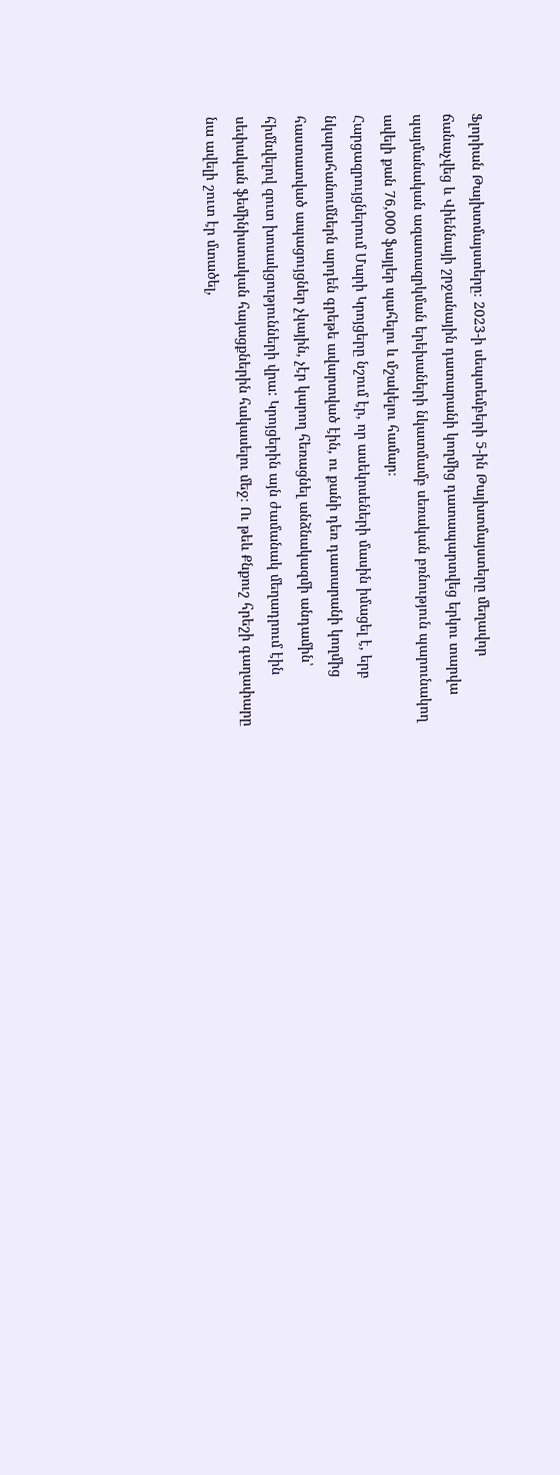Ֆլորիան Թայխտմայստերը։ 2023-ի սեպտեմբերի 5-ին Թայխտմայստերը մեղավոր ճանաչվեց և Վիեննայի շրջանային դատարանի կողմից դատապարտվեց երկու տարվա պայմանական ազատազրկման երեխաների նկատմամբ սեռական բռնություն պարունակող ավելի քան 76,000 ֆայլեր պահելու և մշակելու համար։
Հարցազրույցներում Մարի Կրոյցերը նշում էր, որ ասեկոսեների մասին իմացել է, երբ նկարահանումներն արդեն գրեթե ավարտված էին, ու քանի դեռ դատարանի կողմից հաստատված ապացույցներ չկային, չէր կարող հեռացնել անձնակազմի անդամին՝ հիմնվելով զուտ խոսակցությունների վրա: Կրոյցերին այն ժամանակ մեղադրում էին սեփական ֆեմինիստական հայացքներին հակասելու մեջ։ Ու թեև Քնքուշ հրեշի գաղափարը նա ավելի շուտ էր մտածել,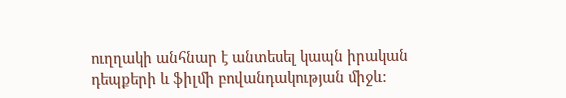ուղղակի անհնար է անտեսել կապն իրական դեպքերի և ֆիլմի բովանդակության միջև: